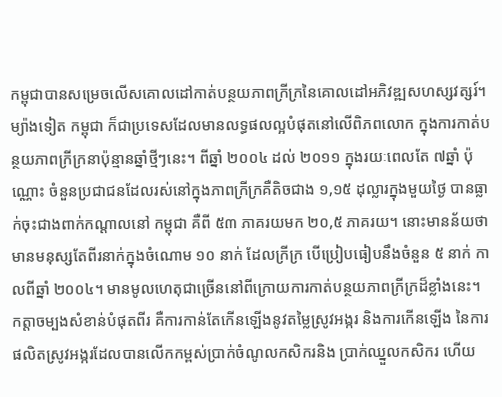កម្ពុជាបានសម្រេចលើសគោលដៅកាត់បន្ថយភាពក្រីក្រនៃគោលដៅអភិវឌ្ឍសហស្សវត្សរ៍។ ម្យ៉ាងទៀត កម្ពុជា ក៏ជាប្រទេសដែលមានលទ្ធផលល្អបំផុតនៅលើពិភពលោក ក្នុងការកាត់បន្ថយភាពក្រីក្រនាប៉ុន្មានឆ្នាំថ្មីៗនេះ។ ពីឆ្នាំ ២០០៤ ដល់ ២០១១ ក្នុងរយៈពេលតែ ៧ឆ្នាំ ប៉ុណ្ណោះ ចំនួនប្រជាជនដែលរស់នៅក្នុងភាពក្រីក្រគឺតិចជាង ១,១៥ ដុល្លារក្នុងមួយថ្ងៃ បានធ្លាក់ចុះជាងពាក់កណ្តាលនៅ កម្ពុជា គឺពី ៥៣ ភាគរយមក ២០,៥ ភាគរយ។ នោះមានន័យថា មានមនុស្សតែពីរនាក់ក្នុងចំណោម ១០ នាក់ ដែលក្រីក្រ បើប្រៀបធៀបនឹងចំនួន ៥ នាក់ កាលពីឆ្នាំ ២០០៤។ មានមូលហេតុជាច្រើននៅពីក្រោយការកាត់បន្ថយភាពក្រីក្រដ៏ខ្លាំងនេះ។ កត្តាចម្បងសំខាន់បំផុតពីរ គឺការកាន់តែកើនឡើងនូវតម្លៃស្រូវអង្ករ និងការកើនឡើង នៃការផលិតស្រូវអង្ករដែលបានលើកកម្ពស់ប្រាក់ចំណូលកសិករនិង ប្រាក់ឈ្នួលកសិករ ហើយ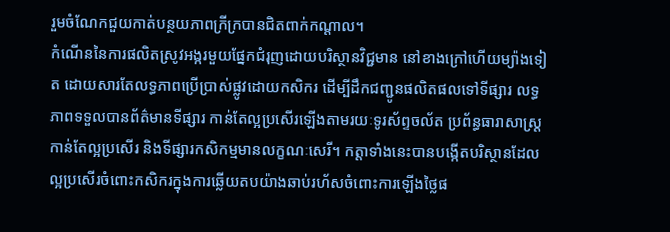រួមចំណែកជួយកាត់បន្ថយភាពក្រីក្របានជិតពាក់កណ្តាល។
កំណើននៃការផលិតស្រូវអង្ករមួយផ្នែកជំរុញដោយបរិស្ថានវិជ្ជមាន នៅខាងក្រៅហើយម្យ៉ាងទៀត ដោយសារតែលទ្ធភាពប្រើប្រាស់ផ្លូវដោយកសិករ ដើម្បីដឹកជញ្ជូនផលិតផលទៅទីផ្សារ លទ្ធភាពទទួលបានព័ត៌មានទីផ្សារ កាន់តែល្អប្រសើរឡើងតាមរយៈទូរស័ព្ទចល័ត ប្រព័ន្ធធារាសាស្រ្តកាន់តែល្អប្រសើរ និងទីផ្សារកសិកម្មមានលក្ខណៈសេរី។ កត្តាទាំងនេះបានបង្កើតបរិស្ថានដែលល្អប្រសើរចំពោះកសិករក្នុងការឆ្លើយតបយ៉ាងឆាប់រហ័សចំពោះការឡើងថ្លៃផ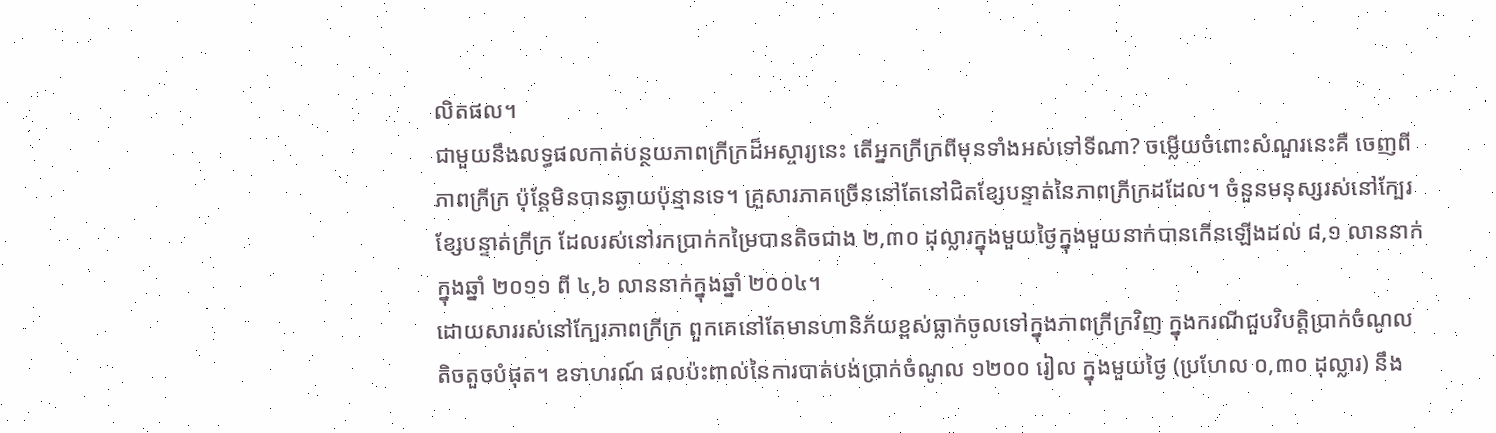លិតផល។
ជាមួយនឹងលទ្ធផលកាត់បន្ថយភាពក្រីក្រដ៏អស្ចារ្យនេះ តើអ្នកក្រីក្រពីមុនទាំងអស់ទៅទីណា? ចម្លើយចំពោះសំណួរនេះគឺ ចេញពីភាពក្រីក្រ ប៉ុន្តែមិនបានឆ្ងាយប៉ុន្មានទេ។ គ្រួសារភាគច្រើននៅតែនៅជិតខ្សែបន្ទាត់នៃភាពក្រីក្រដដែល។ ចំនួនមនុស្សរស់នៅក្បែរខ្សែបន្ទាត់ក្រីក្រ ដែលរស់នៅរកប្រាក់កម្រៃបានតិចជាង ២,៣០ ដុល្លារក្នុងមួយថ្ងៃក្នុងមួយនាក់បានកើនឡើងដល់ ៨,១ លាននាក់ក្នុងឆ្នាំ ២០១១ ពី ៤,៦ លាននាក់ក្នុងឆ្នាំ ២០០៤។
ដោយសាររស់នៅក្បែរភាពក្រីក្រ ពួកគេនៅតែមានហានិភ័យខ្ពស់ធ្លាក់ចូលទៅក្នុងភាពក្រីក្រវិញ ក្នុងករណីជួបវិបតិ្តប្រាក់ចំណូលតិចតួចបំផុត។ ឧទាហរណ៍ ផលប៉ះពាល់នៃការបាត់បង់ប្រាក់ចំណូល ១២០០ រៀល ក្នុងមួយថ្ងៃ (ប្រហែល ០,៣០ ដុល្លារ) នឹង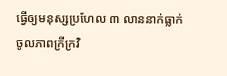ធ្វើឲ្យមនុស្សប្រហែល ៣ លាននាក់ធ្លាក់ចូលភាពក្រីក្រវិ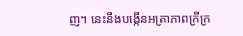ញ។ នេះនឹងបង្កើនអត្រាភាពក្រីក្រ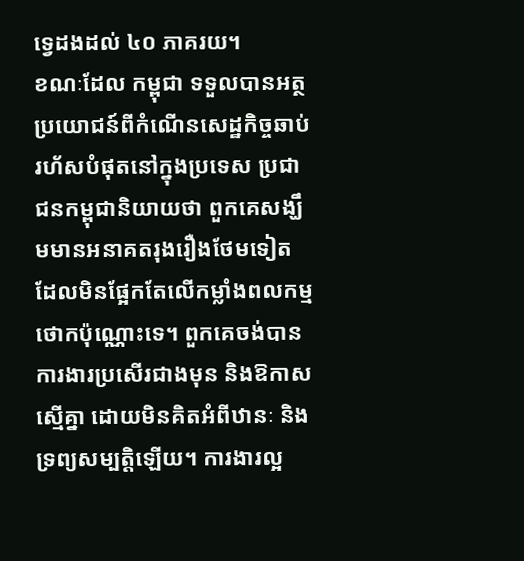ទ្វេដងដល់ ៤០ ភាគរយ។
ខណៈដែល កម្ពុជា ទទួលបានអត្ថប្រយោជន៍ពីកំណើនសេដ្ឋកិច្ចឆាប់រហ័សបំផុតនៅក្នុងប្រទេស ប្រជាជនកម្ពុជានិយាយថា ពួកគេសង្ឃឹមមានអនាគតរុងរឿងថែមទៀត ដែលមិនផ្អែកតែលើកម្លាំងពលកម្មថោកប៉ុណ្ណោះទេ។ ពួកគេចង់បានការងារប្រសើរជាងមុន និងឱកាសស្មើគ្នា ដោយមិនគិតអំពីឋានៈ និងទ្រព្យសម្បតិ្តឡើយ។ ការងារល្អ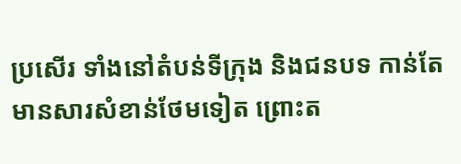ប្រសើរ ទាំងនៅតំបន់ទីក្រុង និងជនបទ កាន់តែមានសារសំខាន់ថែមទៀត ព្រោះត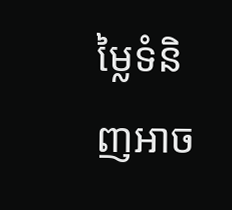ម្លៃទំនិញអាច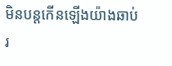មិនបន្តកើនឡើងយ៉ាងឆាប់រ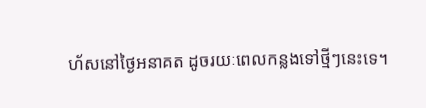ហ័សនៅថ្ងៃអនាគត ដូចរយៈពេលកន្លងទៅថ្មីៗនេះទេ។